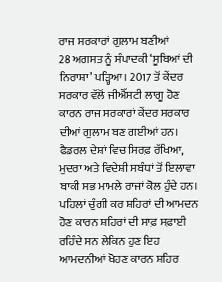ਰਾਜ ਸਰਕਾਰਾਂ ਗੁਲਾਮ ਬਣੀਆਂ
28 ਅਗਸਤ ਨੂੰ ਸੰਪਾਦਕੀ ‘ਸੂਬਿਆਂ ਦੀ ਨਿਰਾਸ਼ਾ’ ਪੜ੍ਹਿਆ। 2017 ਤੋਂ ਕੇਂਦਰ ਸਰਕਾਰ ਵੱਲੋਂ ਜੀਐੱਸਟੀ ਲਾਗੂ ਹੋਣ ਕਾਰਨ ਰਾਜ ਸਰਕਾਰਾਂ ਕੇਂਦਰ ਸਰਕਾਰ ਦੀਆਂ ਗੁਲਾਮ ਬਣ ਗਈਆਂ ਹਨ। ਫੈਡਰਲ ਦੇਸ਼ਾਂ ਵਿਚ ਸਿਰਫ਼ ਰੱਖਿਆ, ਮੁਦਰਾ ਅਤੇ ਵਿਦੇਸ਼ੀ ਸਬੰਧਾਂ ਤੋਂ ਇਲਾਵਾ ਬਾਕੀ ਸਭ ਮਾਮਲੇ ਰਾਜਾਂ ਕੋਲ ਹੁੰਦੇ ਹਨ। ਪਹਿਲਾਂ ਚੁੰਗੀ ਕਰ ਸ਼ਹਿਰਾਂ ਦੀ ਆਮਦਨ ਹੋਣ ਕਾਰਨ ਸ਼ਹਿਰਾਂ ਦੀ ਸਾਫ਼ ਸਫ਼ਾਈ ਰਹਿੰਦੇ ਸਨ ਲੇਕਿਨ ਹੁਣ ਇਹ ਆਮਦਨੀਆਂ ਖੋਹਣ ਕਾਰਨ ਸ਼ਹਿਰ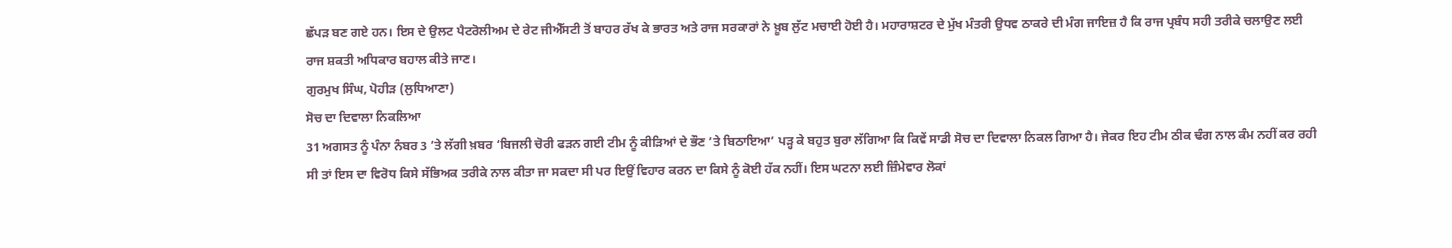ਛੱਪੜ ਬਣ ਗਏ ਹਨ। ਇਸ ਦੇ ਉਲਟ ਪੈਟਰੋਲੀਅਮ ਦੇ ਰੇਟ ਜੀਐੱਸਟੀ ਤੋਂ ਬਾਹਰ ਰੱਖ ਕੇ ਭਾਰਤ ਅਤੇ ਰਾਜ ਸਰਕਾਰਾਂ ਨੇ ਖ਼ੂਬ ਲੁੱਟ ਮਚਾਈ ਹੋਈ ਹੈ। ਮਹਾਰਾਸ਼ਟਰ ਦੇ ਮੁੱਖ ਮੰਤਰੀ ਉਧਵ ਠਾਕਰੇ ਦੀ ਮੰਗ ਜਾਇਜ਼ ਹੈ ਕਿ ਰਾਜ ਪ੍ਰਬੰਧ ਸਹੀ ਤਰੀਕੇ ਚਲਾਉਣ ਲਈ ਰਾਜ ਸ਼ਕਤੀ ਅਧਿਕਾਰ ਬਹਾਲ ਕੀਤੇ ਜਾਣ।
ਗੁਰਮੁਖ ਸਿੰਘ, ਪੋਹੀੜ (ਲੁਧਿਆਣਾ)
ਸੋਚ ਦਾ ਦਿਵਾਲਾ ਨਿਕਲਿਆ
31 ਅਗਸਤ ਨੂੰ ਪੰਨਾ ਨੰਬਰ 3 ’ਤੇ ਲੱਗੀ ਖ਼ਬਰ ‘ਬਿਜਲੀ ਚੋਰੀ ਫੜਨ ਗਈ ਟੀਮ ਨੂੰ ਕੀੜਿਆਂ ਦੇ ਭੌਣ ’ਤੇ ਬਿਠਾਇਆ’ ਪੜ੍ਹ ਕੇ ਬਹੁਤ ਬੁਰਾ ਲੱਗਿਆ ਕਿ ਕਿਵੇਂ ਸਾਡੀ ਸੋਚ ਦਾ ਦਿਵਾਲਾ ਨਿਕਲ ਗਿਆ ਹੈ। ਜੇਕਰ ਇਹ ਟੀਮ ਠੀਕ ਢੰਗ ਨਾਲ ਕੰਮ ਨਹੀਂ ਕਰ ਰਹੀ ਸੀ ਤਾਂ ਇਸ ਦਾ ਵਿਰੋਧ ਕਿਸੇ ਸੱਭਿਅਕ ਤਰੀਕੇ ਨਾਲ ਕੀਤਾ ਜਾ ਸਕਦਾ ਸੀ ਪਰ ਇਉਂ ਵਿਹਾਰ ਕਰਨ ਦਾ ਕਿਸੇ ਨੂੰ ਕੋਈ ਹੱਕ ਨਹੀਂ। ਇਸ ਘਟਨਾ ਲਈ ਜ਼ਿੰਮੇਵਾਰ ਲੋਕਾਂ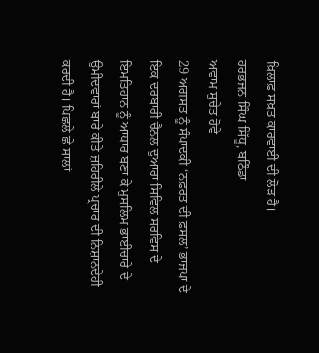ਖ਼ਿਲਾਫ਼ ਸਖ਼ਤ ਕਾਰਵਾਈ ਦੀ ਲੋੜ ਹੈ।
ਹਰਭਜਨ ਸਿੰਘ ਸਿੱਧੂ, ਬਠਿੰਡਾ
ਅਵਾਮ ਸੁਚੇਤ ਹੋਵੇ
29 ਅਗਸਤ ਨੂੰ ਸੰਪਾਦਕੀ ‘ਨਫ਼ਰਤ ਦੀ ਫ਼ਸਲ’ ਭਾਜਪਾ ਦੇ ਇਕ ਦਰਬਾਰੀ ਚੈਨਲ ਦੁਆਰਾ ਸਿਵਿਲ ਸਰਵਿਸ ਦੇ ਇਮਤਿਹਾਨ ਨੂੰ ਆਧਾਰ ਬਣਾ ਕੇ ਮੁਸਲਿਮ ਭਾਈਚਾਰੇ ਦੇ ਉਮੀਦਵਾਰਾਂ ਬਾਰੇ ਕੀਤੇ ਜ਼ਹਿਰੀਲੇ ਪ੍ਰਚਾਰ ਦੀ ਨਿਸ਼ਾਨਦੇਹੀ ਕਰਦੀ ਹੈ। ਪਿਛਲੇ ਛੇ ਸਾਲਾਂ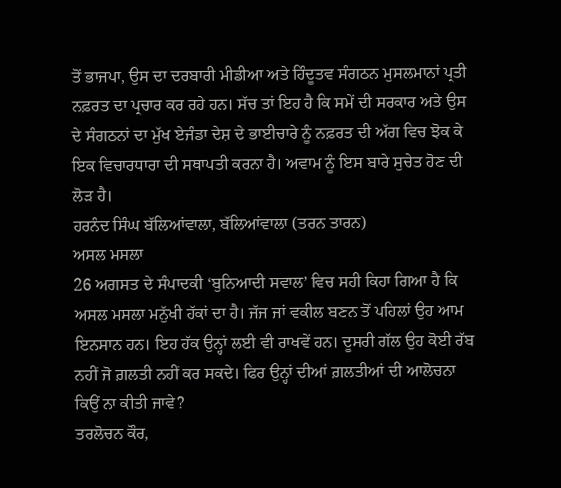ਤੋਂ ਭਾਜਪਾ, ਉਸ ਦਾ ਦਰਬਾਰੀ ਮੀਡੀਆ ਅਤੇ ਹਿੰਦੂਤਵ ਸੰਗਠਨ ਮੁਸਲਮਾਨਾਂ ਪ੍ਰਤੀ ਨਫ਼ਰਤ ਦਾ ਪ੍ਰਚਾਰ ਕਰ ਰਹੇ ਹਨ। ਸੱਚ ਤਾਂ ਇਹ ਹੈ ਕਿ ਸਮੇਂ ਦੀ ਸਰਕਾਰ ਅਤੇ ਉਸ ਦੇ ਸੰਗਠਨਾਂ ਦਾ ਮੁੱਖ ਏਜੰਡਾ ਦੇਸ਼ ਦੇ ਭਾਈਚਾਰੇ ਨੂੰ ਨਫ਼ਰਤ ਦੀ ਅੱਗ ਵਿਚ ਝੋਕ ਕੇ ਇਕ ਵਿਚਾਰਧਾਰਾ ਦੀ ਸਥਾਪਤੀ ਕਰਨਾ ਹੈ। ਅਵਾਮ ਨੂੰ ਇਸ ਬਾਰੇ ਸੁਚੇਤ ਹੋਣ ਦੀ ਲੋੜ ਹੈ।
ਹਰਨੰਦ ਸਿੰਘ ਬੱਲਿਆਂਵਾਲਾ, ਬੱਲਿਆਂਵਾਲਾ (ਤਰਨ ਤਾਰਨ)
ਅਸਲ ਮਸਲਾ
26 ਅਗਸਤ ਦੇ ਸੰਪਾਦਕੀ ‘ਬੁਨਿਆਦੀ ਸਵਾਲ’ ਵਿਚ ਸਹੀ ਕਿਹਾ ਗਿਆ ਹੈ ਕਿ ਅਸਲ ਮਸਲਾ ਮਨੁੱਖੀ ਹੱਕਾਂ ਦਾ ਹੈ। ਜੱਜ ਜਾਂ ਵਕੀਲ ਬਣਨ ਤੋਂ ਪਹਿਲਾਂ ਉਹ ਆਮ ਇਨਸਾਨ ਹਨ। ਇਹ ਹੱਕ ਉਨ੍ਹਾਂ ਲਈ ਵੀ ਰਾਖਵੇਂ ਹਨ। ਦੂਸਰੀ ਗੱਲ ਉਹ ਕੋਈ ਰੱਬ ਨਹੀਂ ਜੋ ਗ਼ਲਤੀ ਨਹੀਂ ਕਰ ਸਕਦੇ। ਫਿਰ ਉਨ੍ਹਾਂ ਦੀਆਂ ਗ਼ਲਤੀਆਂ ਦੀ ਆਲੋਚਨਾ ਕਿਉਂ ਨਾ ਕੀਤੀ ਜਾਵੇ?
ਤਰਲੋਚਨ ਕੌਰ,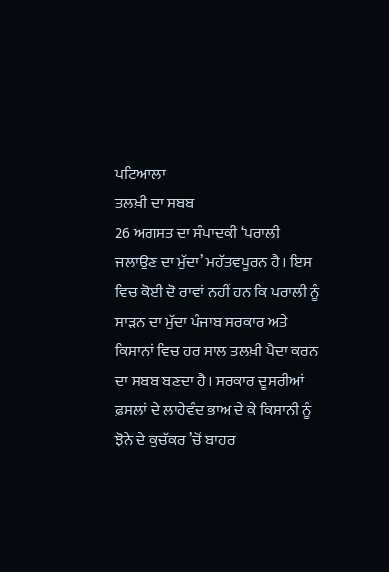ਪਟਿਆਲਾ
ਤਲਖ਼ੀ ਦਾ ਸਬਬ
26 ਅਗਸਤ ਦਾ ਸੰਪਾਦਕੀ ‘ਪਰਾਲੀ ਜਲਾਉਣ ਦਾ ਮੁੱਦਾ’ ਮਹੱਤਵਪੂਰਨ ਹੈ। ਇਸ ਵਿਚ ਕੋਈ ਦੋ ਰਾਵਾਂ ਨਹੀਂ ਹਨ ਕਿ ਪਰਾਲੀ ਨੂੰ ਸਾੜਨ ਦਾ ਮੁੱਦਾ ਪੰਜਾਬ ਸਰਕਾਰ ਅਤੇ ਕਿਸਾਨਾਂ ਵਿਚ ਹਰ ਸਾਲ ਤਲਖ਼ੀ ਪੈਦਾ ਕਰਨ ਦਾ ਸਬਬ ਬਣਦਾ ਹੈ। ਸਰਕਾਰ ਦੂਸਰੀਆਂ ਫ਼ਸਲਾਂ ਦੇ ਲਾਹੇਵੰਦ ਭਾਅ ਦੇ ਕੇ ਕਿਸਾਨੀ ਨੂੰ ਝੋਨੇ ਦੇ ਕੁਚੱਕਰ ’ਚੋਂ ਬਾਹਰ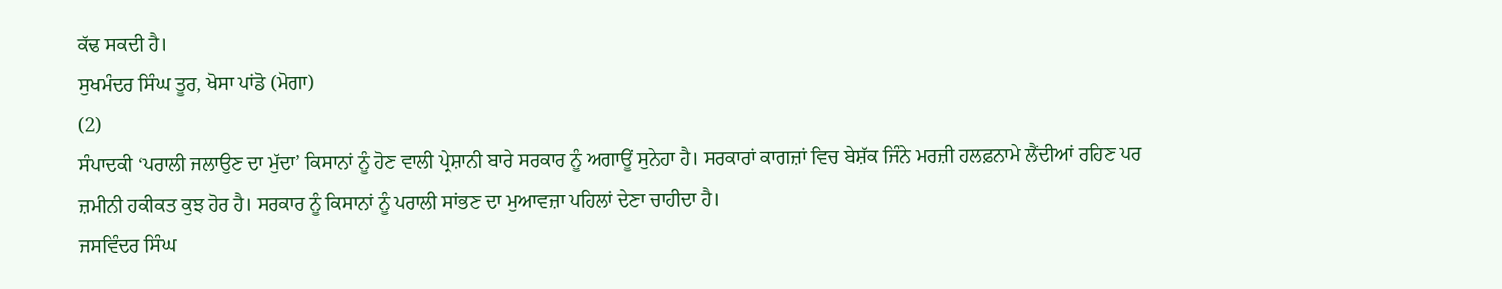ਕੱਢ ਸਕਦੀ ਹੈ।
ਸੁਖਮੰਦਰ ਸਿੰਘ ਤੂਰ, ਖੋਸਾ ਪਾਂਡੋ (ਮੋਗਾ)
(2)
ਸੰਪਾਦਕੀ ‘ਪਰਾਲੀ ਜਲਾਉਣ ਦਾ ਮੁੱਦਾ’ ਕਿਸਾਨਾਂ ਨੂੰ ਹੋਣ ਵਾਲੀ ਪ੍ਰੇਸ਼ਾਨੀ ਬਾਰੇ ਸਰਕਾਰ ਨੂੰ ਅਗਾਊਂ ਸੁਨੇਹਾ ਹੈ। ਸਰਕਾਰਾਂ ਕਾਗਜ਼ਾਂ ਵਿਚ ਬੇਸ਼ੱਕ ਜਿੰਨੇ ਮਰਜ਼ੀ ਹਲਫ਼ਨਾਮੇ ਲੈਂਦੀਆਂ ਰਹਿਣ ਪਰ ਜ਼ਮੀਨੀ ਹਕੀਕਤ ਕੁਝ ਹੋਰ ਹੈ। ਸਰਕਾਰ ਨੂੰ ਕਿਸਾਨਾਂ ਨੂੰ ਪਰਾਲੀ ਸਾਂਭਣ ਦਾ ਮੁਆਵਜ਼ਾ ਪਹਿਲਾਂ ਦੇਣਾ ਚਾਹੀਦਾ ਹੈ।
ਜਸਵਿੰਦਰ ਸਿੰਘ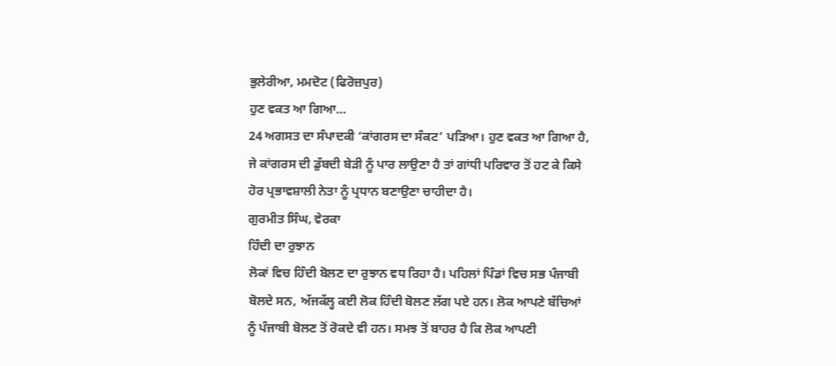ਭੁਲੇਰੀਆ, ਮਮਦੋਟ (ਫਿਰੋਜ਼ਪੁਰ)
ਹੁਣ ਵਕਤ ਆ ਗਿਆ…
24 ਅਗਸਤ ਦਾ ਸੰਪਾਦਕੀ ‘ਕਾਂਗਰਸ ਦਾ ਸੰਕਟ’ ਪੜਿਆ। ਹੁਣ ਵਕਤ ਆ ਗਿਆ ਹੈ, ਜੇ ਕਾਂਗਰਸ ਦੀ ਡੁੱਬਦੀ ਬੇੜੀ ਨੂੰ ਪਾਰ ਲਾਉਣਾ ਹੈ ਤਾਂ ਗਾਂਧੀ ਪਰਿਵਾਰ ਤੋਂ ਹਟ ਕੇ ਕਿਸੇ ਹੋਰ ਪ੍ਰਭਾਵਸ਼ਾਲੀ ਨੇਤਾ ਨੂੰ ਪ੍ਰਧਾਨ ਬਣਾਉਣਾ ਚਾਹੀਦਾ ਹੈ।
ਗੁਰਮੀਤ ਸਿੰਘ, ਵੇਰਕਾ
ਹਿੰਦੀ ਦਾ ਰੁਝਾਨ
ਲੋਕਾਂ ਵਿਚ ਹਿੰਦੀ ਬੋਲਣ ਦਾ ਰੁਝਾਨ ਵਧ ਰਿਹਾ ਹੈ। ਪਹਿਲਾਂ ਪਿੰਡਾਂ ਵਿਚ ਸਭ ਪੰਜਾਬੀ ਬੋਲਦੇ ਸਨ, ਅੱਜਕੱਲ੍ਹ ਕਈ ਲੋਕ ਹਿੰਦੀ ਬੋਲਣ ਲੱਗ ਪਏ ਹਨ। ਲੋਕ ਆਪਣੇ ਬੱਚਿਆਂ ਨੂੰ ਪੰਜਾਬੀ ਬੋਲਣ ਤੋਂ ਰੋਕਦੇ ਵੀ ਹਨ। ਸਮਝ ਤੋਂ ਬਾਹਰ ਹੈ ਕਿ ਲੋਕ ਆਪਣੀ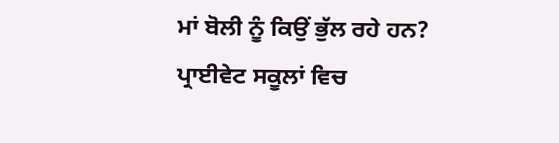ਮਾਂ ਬੋਲੀ ਨੂੰ ਕਿਉਂ ਭੁੱਲ ਰਹੇ ਹਨ? ਪ੍ਰਾਈਵੇਟ ਸਕੂਲਾਂ ਵਿਚ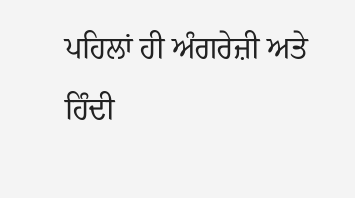ਪਹਿਲਾਂ ਹੀ ਅੰਗਰੇਜ਼ੀ ਅਤੇ ਹਿੰਦੀ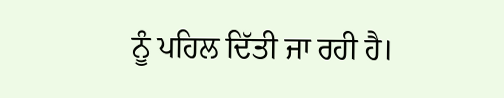ਨੂੰ ਪਹਿਲ ਦਿੱਤੀ ਜਾ ਰਹੀ ਹੈ।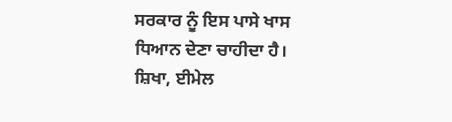ਸਰਕਾਰ ਨੂੰ ਇਸ ਪਾਸੇ ਖਾਸ ਧਿਆਨ ਦੇਣਾ ਚਾਹੀਦਾ ਹੈ।
ਸ਼ਿਖਾ, ਈਮੇਲ